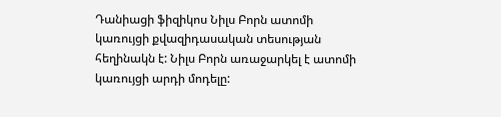Դանիացի ֆիզիկոս Նիլս Բորն ատոմի կառույցի քվազիդասական տեսության հեղինակն է: Նիլս Բորն առաջարկել է ատոմի կառույցի արդի մոդելը: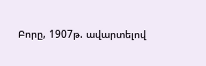Բորը, 1907թ. ավարտելով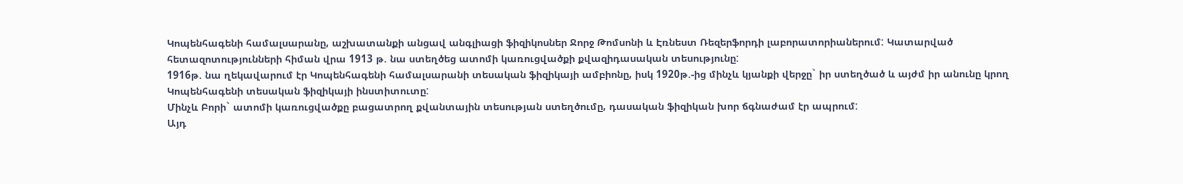Կոպենհագենի համալսարանը, աշխատանքի անցավ անգլիացի ֆիզիկոսներ Ջորջ Թոմսոնի և Էռնեստ Ռեզերֆորդի լաբորատորիաներում: Կատարված հետազոտությունների հիման վրա 1913 թ. նա ստեղծեց ատոմի կառուցվածքի քվազիդասական տեսությունը:
1916թ. նա ղեկավարում էր Կոպենհագենի համալսարանի տեսական ֆիզիկայի ամբիոնը, իսկ 1920թ.-ից մինչև կյանքի վերջը` իր ստեղծած և այժմ իր անունը կրող Կոպենհագենի տեսական ֆիզիկայի ինստիտուտը:
Մինչև Բորի` ատոմի կառուցվածքը բացատրող քվանտային տեսության ստեղծումը, դասական ֆիզիկան խոր ճգնաժամ էր ապրում:
Այդ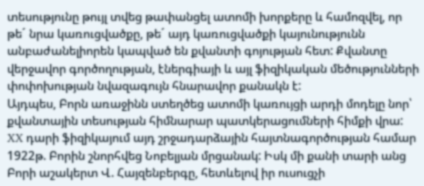տեսությունը թույլ տվեց թափանցել ատոմի խորքերը և համոզվել, որ թե´ նրա կառուցվածքը, թե´ այդ կառուցվածքի կայունությունն անբաժանելիորեն կապված են քվանտի գոյության հետ: Քվանտը վերջավոր գործողության, էներգիայի և այլ ֆիզիկական մեծությունների փոփոխության նվազագույն հնարավոր քանակն է:
Այդպես, Բորն առաջինն ստեղծեց ատոմի կառույցի արդի մոդելը նոր՝ քվանտային տեսության հիմնարար պատկերացումների հիմքի վրա:
XX դարի ֆիզիկայում այդ շրջադարձային հայտնագործության համար 1922թ. Բորին շնորհվեց Նոբելյան մրցանակ: Իսկ մի քանի տարի անց Բորի աշակերտ Վ. Հայզենբերգը, հետևելով իր ուսուցչի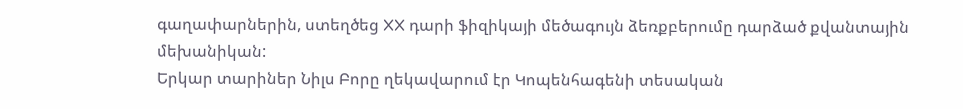գաղափարներին, ստեղծեց XX դարի ֆիզիկայի մեծագույն ձեռքբերումը դարձած քվանտային մեխանիկան:
Երկար տարիներ Նիլս Բորը ղեկավարում էր Կոպենհագենի տեսական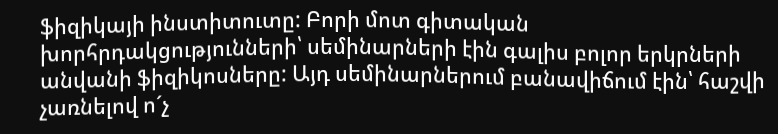ֆիզիկայի ինստիտուտը: Բորի մոտ գիտական խորհրդակցությունների՝ սեմինարների էին գալիս բոլոր երկրների անվանի ֆիզիկոսները: Այդ սեմինարներում բանավիճում էին՝ հաշվի չառնելով ո´չ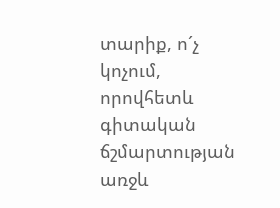տարիք, ո´չ կոչում, որովհետև գիտական ճշմարտության առջև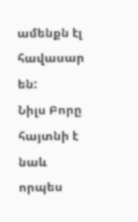ամենքն էլ հավասար են:
Նիլս Բորը հայտնի է նաև որպես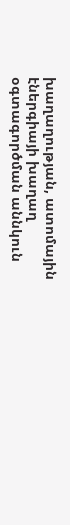խաղաղության, ատոմային էներգիայի խաղաղ օգտագործման աննկուն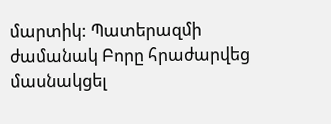մարտիկ: Պատերազմի ժամանակ Բորը հրաժարվեց մասնակցել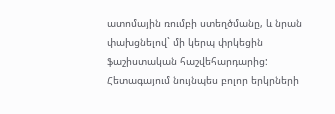ատոմային ռումբի ստեղծմանը, և նրան փախցնելով` մի կերպ փրկեցին ֆաշիստական հաշվեհարդարից: Հետագայում նույնպես բոլոր երկրների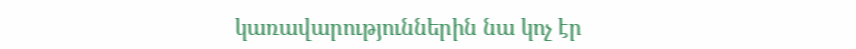կառավարություններին նա կոչ էր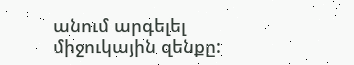անում արգելել միջուկային զենքը: